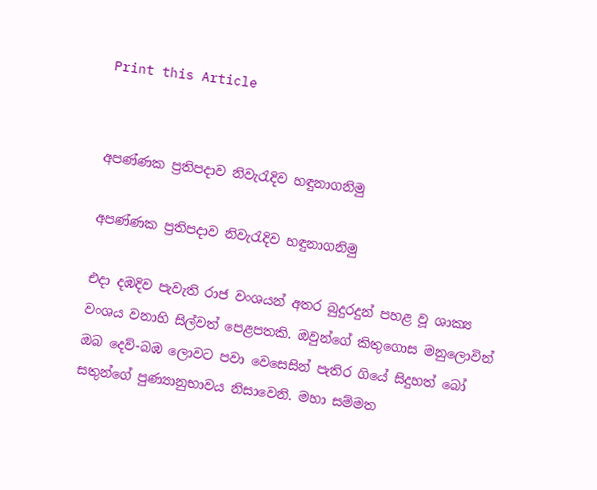Print this Article


අපණ්ණක ප්‍රතිපදාව නිවැරැදිව හඳුනාගනිමු

අපණ්ණක ප්‍රතිපදාව නිවැරැදිව හඳුනාගනිමු

එදා දඹදිව පැවැති රාජ වංශයන් අතර බුදුරදුන් පහළ වූ ශාක්‍ය වංශය වනාහි සිල්වත් පෙළපතකි. ඔවුන්ගේ කිතුගොස මනුලොවින් ඔබ දෙව්-බඹ ලොවට පවා වෙසෙසින් පැතිර ගියේ සිදුහත් බෝ සතුන්ගේ පුණ්‍යානුභාවය නිසාවෙනි. මහා සම්මත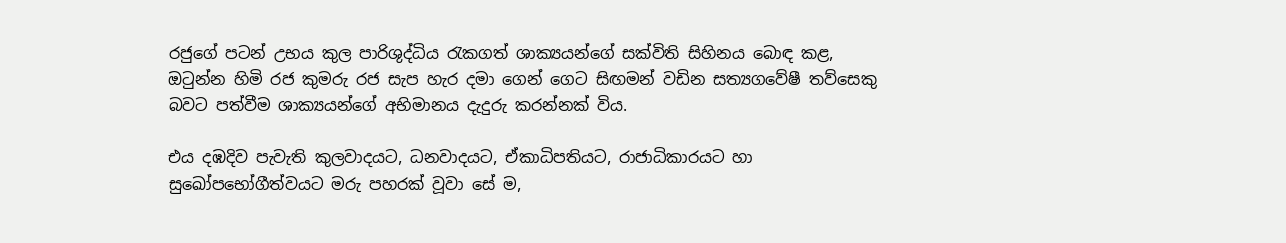රජුගේ පටන් උභය කුල පාරිශුද්ධිය රැකගත් ශාක්‍යයන්ගේ සක්විති සිහිනය බොඳ කළ, ඔටුන්න හිමි රජ කුමරු රජ සැප හැර දමා ගෙන් ගෙට සිඟමන් වඩින සත්‍යගවේෂී තව්සෙකු බවට පත්වීම ශාක්‍යයන්ගේ අභිමානය දැදුරු කරන්නක් විය.

එය දඹදිව පැවැති කුලවාදයට, ධනවාදයට, ඒකාධිපතියට, රාජාධිකාරයට හා සුඛෝපභෝගීත්වයට මරු පහරක් වූවා සේ ම,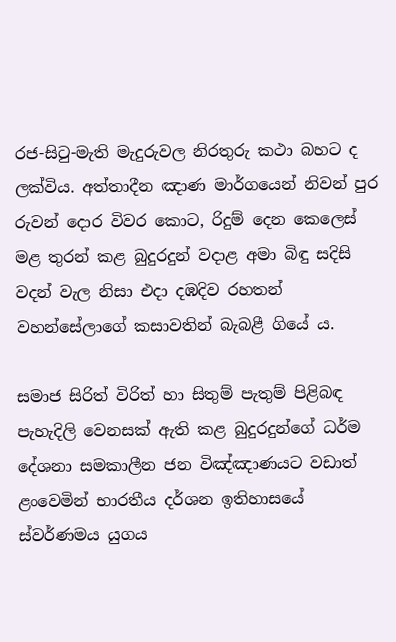රජ-සිටු-මැති මැදුරුවල නිරතුරු කථා බහට ද ලක්විය. අත්තාදීන ඤාණ මාර්ගයෙන් නිවන් පුර රුවන් දොර විවර කොට, රිදුම් දෙන කෙලෙස් මළ තුරන් කළ බුදුරදුන් වදාළ අමා බිඳු සදිසි වදන් වැල නිසා එදා දඹදිව රහතන් වහන්සේලාගේ කසාවතින් බැබළී ගියේ ය.

සමාජ සිරිත් විරිත් හා සිතුම් පැතුම් පිළිබඳ පැහැදිලි වෙනසක් ඇති කළ බුදුරදුන්ගේ ධර්ම දේශනා සමකාලීන ජන විඤ්ඤාණයට වඩාත් ළංවෙමින් භාරතීය දර්ශන ඉතිහාසයේ ස්වර්ණමය යුගය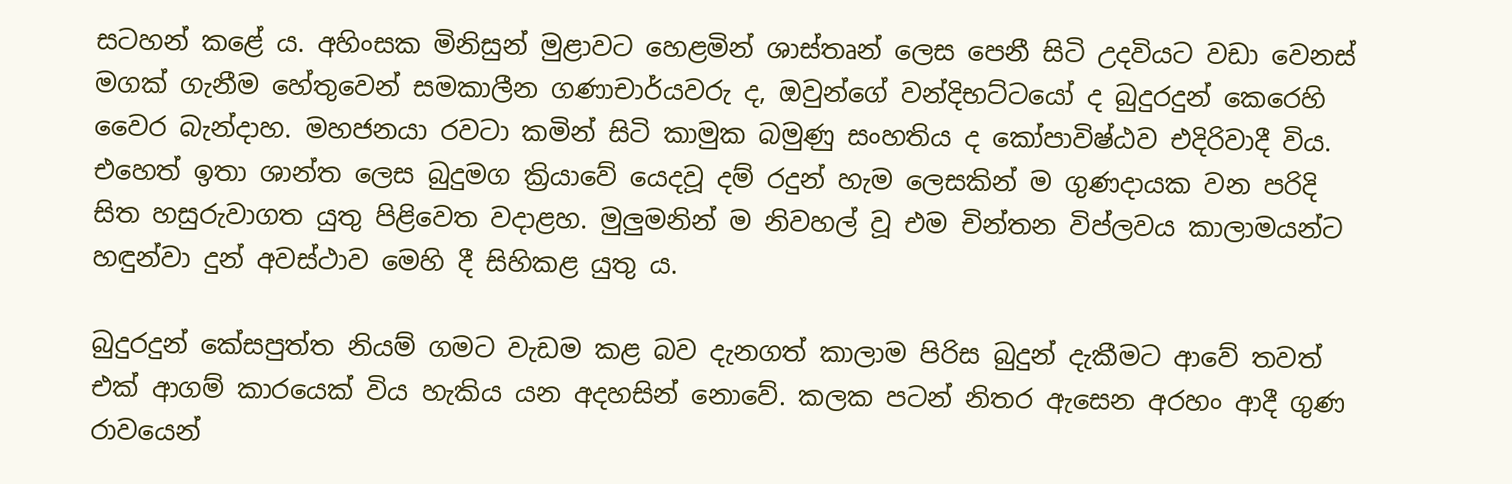සටහන් කළේ ය. අහිංසක මිනිසුන් මුළාවට හෙළමින් ශාස්තෘන් ලෙස පෙනී සිටි උදවියට වඩා වෙනස් මගක් ගැනීම හේතුවෙන් සමකාලීන ගණාචාර්යවරු ද, ඔවුන්ගේ වන්දිභට්ටයෝ ද බුදුරදුන් කෙරෙහි වෛර බැන්දාහ. මහජනයා රවටා කමින් සිටි කාමුක බමුණු සංහතිය ද කෝපාවිෂ්ඨව එදිරිවාදී විය. එහෙත් ඉතා ශාන්ත ලෙස බුදුමග ක්‍රියාවේ යෙදවූ දම් රදුන් හැම ලෙසකින් ම ගුණදායක වන පරිදි සිත හසුරුවාගත යුතු පිළිවෙත වදාළහ. මුලුමනින් ම නිවහල් වූ එම චින්තන විප්ලවය කාලාමයන්ට හඳුන්වා දුන් අවස්ථාව මෙහි දී සිහිකළ යුතු ය.

බුදුරදුන් කේසපුත්ත නියම් ගමට වැඩම කළ බව දැනගත් කාලාම පිරිස බුදුන් දැකීමට ආවේ තවත් එක් ආගම් කාරයෙක් විය හැකිය යන අදහසින් නොවේ. කලක පටන් නිතර ඇසෙන අරහං ආදී ගුණ රාවයෙන්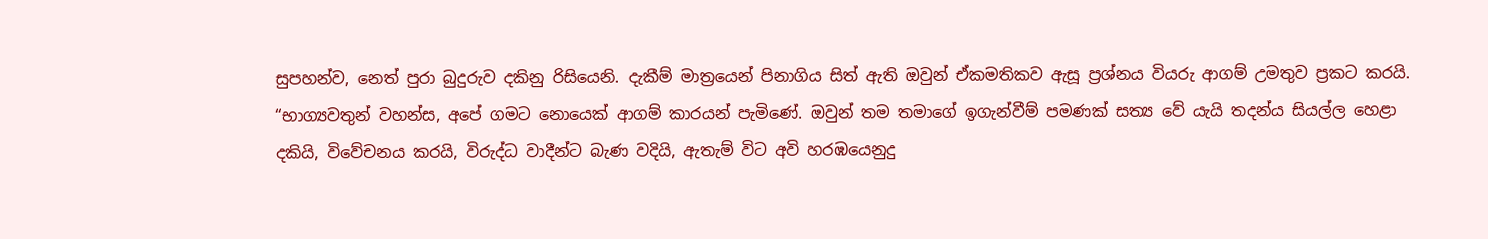සුපහන්ව, නෙත් පුරා බුදුරුව දකිනු රිසියෙනි. දැකීම් මාත්‍රයෙන් පිනාගිය සිත් ඇති ඔවුන් ඒකමතිකව ඇසූ ප්‍රශ්නය වියරු ආගම් උමතුව ප්‍රකට කරයි. “භාග්‍යවතුන් වහන්ස, අපේ ගමට නොයෙක් ආගම් කාරයන් පැමිණේ. ඔවුන් තම තමාගේ ඉගැන්වීම් පමණක් සත්‍ය වේ යැයි තදන්ය සියල්ල හෙළා දකියි, විවේචනය කරයි, විරුද්ධ වාදීන්ට බැණ වදියි, ඇතැම් විට අවි හරඹයෙනුදු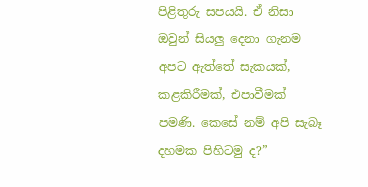පිළිතුරු සපයයි. ඒ නිසා ඔවුන් සියලු දෙනා ගැනම අපට ඇත්තේ සැකයක්, කළකිරීමක්, එපාවීමක් පමණි. කෙසේ නම් අපි සැබෑ දහමක පිහිටමු ද?”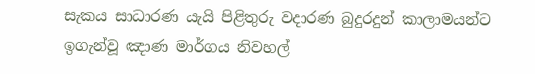සැකය සාධාරණ යැයි පිළිතුරු වදාරණ බුදුරදුන් කාලාමයන්ට ඉගැන්වූ ඤාණ මාර්ගය නිවහල්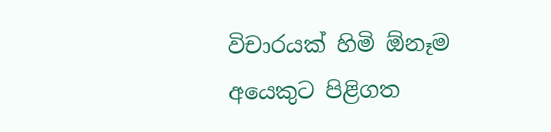විචාරයක් හිමි ඕනෑම අයෙකුට පිළිගත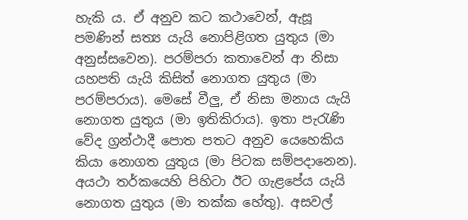හැකි ය. ඒ අනුව කට කථාවෙන්, ඇසූ පමණින් සත්‍ය යැයි නොපිළිගත යුතුය (මා අනුස්සවෙන). පරම්පරා කතාවෙන් ආ නිසා යහපති යැයි කිසිත් නොගත යුතුය (මා පරම්පරාය). මෙසේ වීලු, ඒ නිසා මනාය යැයි නොගත යුතුය (මා ඉතිකිරාය). ඉතා පැරැණි වේද ග්‍රන්ථාදී පොත පතට අනුව යෙහෙකිය කියා නොගත යුතුය (මා පිටක සම්පදානෙන). අයථා තර්කයෙහි පිහිටා ඊට ගැළපේය යැයි නොගත යුතුය (මා තක්ක හේතු). අසවල්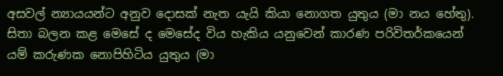අසවල් න්‍යායයන්ට අනුව දොසක් නැත යැයි කියා නොගත යුතුය (මා නය හේතු). සිතා බලන කළ මෙසේ ද මෙසේද විය හැකිය යනුවෙන් කාරණ පරිවිතර්කයෙන් යම් කරුණක නොපිහිටිය යුතුය (මා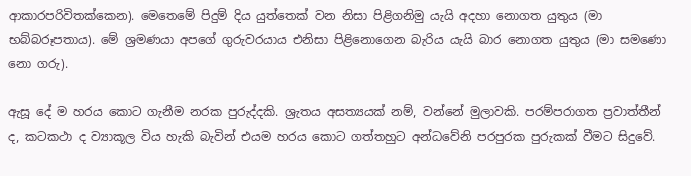ආකාරපරිවිතක්කෙන). මෙතෙමේ පිදුම් දිය යුත්තෙක් වන නිසා පිළිගනිමු යැයි අදහා නොගත යුතුය (මා භබ්බරූපතාය). මේ ශ්‍රමණයා අපගේ ගුරුවරයාය එනිසා පිළිනොගෙන බැරිය යැයි බාර නොගත යුතුය (මා සමණො නො ගරු).

ඇසූ දේ ම හරය කොට ගැනීම නරක පුරුද්දකි. ශ්‍රැතය අසත්‍යයක් නම්, වන්නේ මුලාවකි. පරම්පරාගත ප්‍රවාත්තීන් ද, කටකථා ද ව්‍යාකූල විය හැකි බැවින් එයම හරය කොට ගත්තහුට අන්ධවේනි පරපුරක පුරුකක් වීමට සිදුවේ.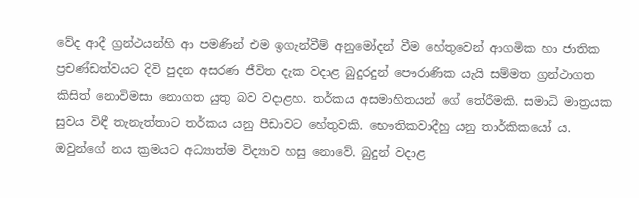වේද ආදී ග්‍රන්ථයන්හි ආ පමණින් එම ඉගැන්වීම් අනුමෝදන් වීම හේතුවෙන් ආගමික හා ජාතික ප්‍රචණ්ඩත්වයට දිවි පුදන අසරණ ජීවිත දැක වදාළ බුදුරදුන් පෞරාණික යැයි සම්මත ග්‍රන්ථාගත කිසිත් නොවිමසා නොගත යුතු බව වදාළහ. තර්කය අසමාහිතයන් ගේ තේරීමකි. සමාධි මාත්‍රයක සුවය විඳී තැනැත්තාට තර්කය යනු පීඩාවට හේතුවකි. භෞතිකවාදීහු යනු තාර්කිකයෝ ය. ඔවුන්ගේ නය ක්‍රමයට අධ්‍යාත්ම විද්‍යාව හසු නොවේ. බුදුන් වදාළ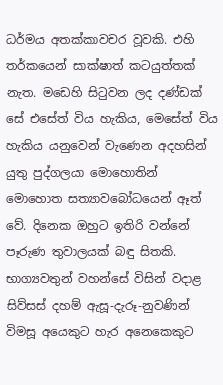ධර්මය අතක්කාවචර වූවකි. එහි තර්කයෙන් සාක්ෂාත් කටයුත්තක් නැත. මඩෙහි සිටුවන ලද දණ්ඩක් සේ එසේත් විය හැකිය, මෙසේත් විය හැකිය යනුවෙන් වැණෙන අදහසින් යුතු පුද්ගලයා මොහොතින් මොහොත සත්‍යාවබෝධයෙන් ඈත් වේ. දිනෙක ඔහුට ඉතිරි වන්නේ පෑරුණ තුවාලයක් බඳු සිතකි. භාග්‍යවතුන් වහන්සේ විසින් වදාළ සිව්සස් දහම් ඇසූ-දැරූ-නුවණින් විමසූ අයෙකුට හැර අනෙකෙකුට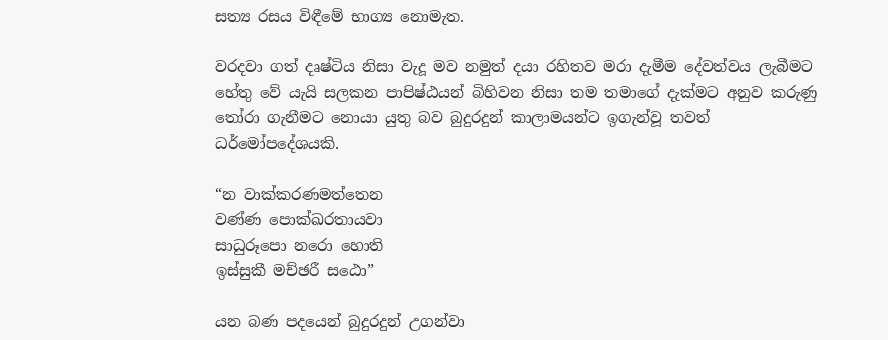සත්‍ය රසය විඳීමේ භාග්‍ය නොමැත.

වරදවා ගත් දෘෂ්ටිය නිසා වැදූ මව නමුත් දයා රහිතව මරා දැමීම දේවත්වය ලැබීමට හේතු වේ යැයි සලකන පාපිෂ්ඨයන් බිහිවන නිසා තම තමාගේ දැක්මට අනුව කරුණු තෝරා ගැනීමට නොයා යුතු බව බුදුරදුන් කාලාමයන්ට ඉගැන්වූ තවත් ධර්මෝපදේශයකි.

“න වාක්කරණමත්තෙන
වණ්ණ පොක්ඛරතායවා
සාධුරූපො නරො හොති
ඉස්සුකී මච්ඡරී සඨො”

යන බණ පදයෙන් බුදුරදුන් උගන්වා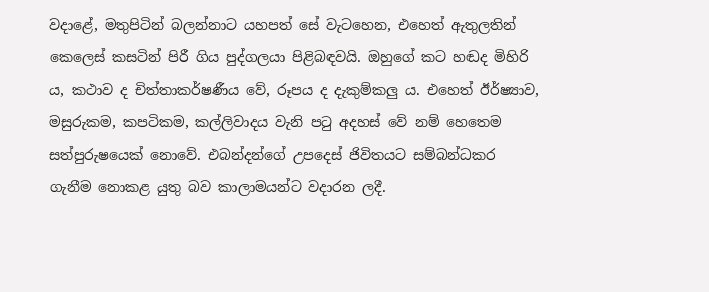වදාළේ, මතුපිටින් බලන්නාට යහපත් සේ වැටහෙන, එහෙත් ඇතුලතින් කෙලෙස් කසටින් පිරී ගිය පුද්ගලයා පිළිබඳවයි. ඔහුගේ කට හඬද මිහිරි ය, කථාව ද චිත්තාකර්ෂණීය වේ, රූපය ද දැකුම්කලු ය. එහෙත් ඊර්ෂ්‍යාව, මසුරුකම, කපටිකම, කල්ලිවාදය වැනි පටු අදහස් වේ නම් හෙතෙම සත්පුරුෂයෙක් නොවේ. එබන්දන්ගේ උපදෙස් ජිවිතයට සම්බන්ධකර ගැනීම නොකළ යුතු බව කාලාමයන්ට වදාරන ලදී.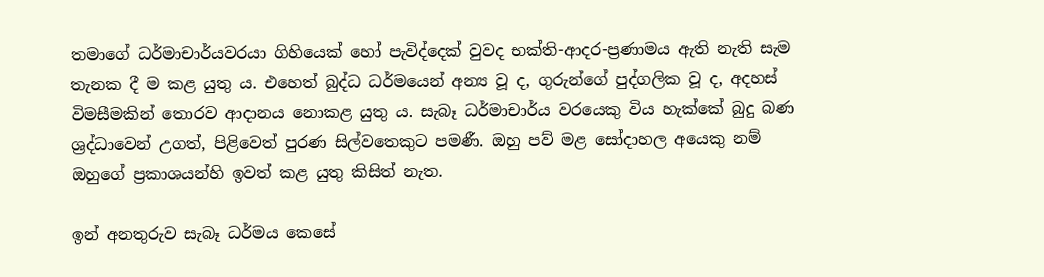තමාගේ ධර්මාචාර්යවරයා ගිහියෙක් හෝ පැවිද්දෙක් වුවද භක්ති-ආදර-ප්‍රණාමය ඇති නැති සැම තැනක දී ම කළ යුතු ය. එහෙත් බුද්ධ ධර්මයෙන් අන්‍ය වූ ද, ගුරුන්ගේ පුද්ගලික වූ ද, අදහස් විමසීමකින් තොරව ආදානය නොකළ යුතු ය. සැබෑ ධර්මාචාර්ය වරයෙකු විය හැක්කේ බුදු බණ ශ්‍රද්ධාවෙන් උගත්, පිළිවෙත් පුරණ සිල්වතෙකුට පමණී. ඔහු පව් මළ සෝදාහල අයෙකු නම් ඔහුගේ ප්‍රකාශයන්හි ඉවත් කළ යුතු කිසිත් නැත.

ඉන් අනතුරුව සැබෑ ධර්මය කෙසේ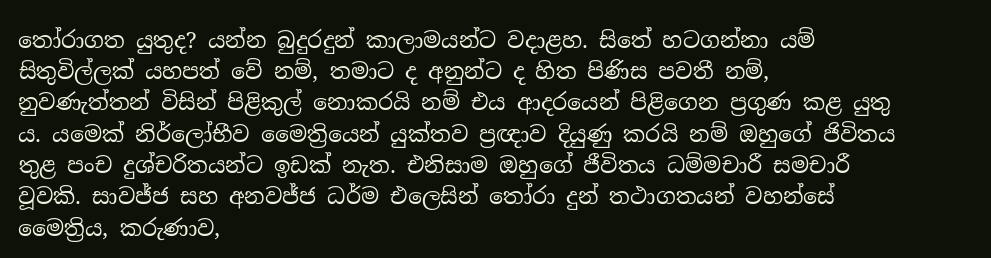තෝරාගත යුතුද? යන්න බුදුරදුන් කාලාමයන්ට වදාළහ. සිතේ හටගන්නා යම් සිතුවිල්ලක් යහපත් වේ නම්, තමාට ද අනුන්ට ද හිත පිණිස පවතී නම්, නුවණැත්තන් විසින් පිළිකුල් නොකරයි නම් එය ආදරයෙන් පිළිගෙන ප්‍රගුණ කළ යුතු ය. යමෙක් නිර්ලෝභීව මෛත්‍රියෙන් යුක්තව ප්‍රඥාව දියුණු කරයි නම් ඔහුගේ ජිවිතය තුළ පංච දුශ්චරිතයන්ට ඉඩක් නැත. එනිසාම ඔහුගේ ජීවිතය ධම්මචාරී සමචාරී වූවකි. සාවජ්ජ සහ අනවජ්ජ ධර්ම එලෙසින් තෝරා දුන් තථාගතයන් වහන්සේ මෛත්‍රිය, කරුණාව,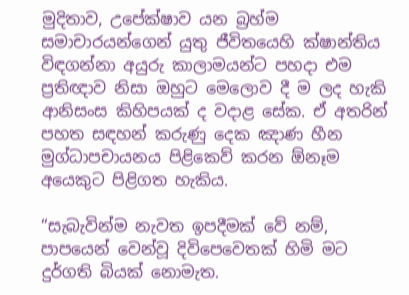මුදිතාව, උපේක්ෂාව යන බ්‍රහ්ම සමාචාරයන්ගෙන් යුතු ජීවිතයෙහි ක්ෂාන්තිය විඳගන්නා අයුරු කාලාමයන්ට පහදා එම ප්‍රතිඥාව නිසා ඔහුට මෙලොව දී ම ලද හැකි ආනිසංස කිහිපයක් ද වදාළ සේක. ඒ අතරින් පහත සඳහන් කරුණු දෙක ඤාණ හීන මුග්ධාපචායනය පිළිකෙව් කරන ඕනෑම අයෙකුට පිළිගත හැකිය.

“සැබැවින්ම නැවත ඉපදීමක් වේ නම්, පාපයෙන් වෙන්වූ දිවිපෙවෙතක් හිමි මට දුර්ගති බියක් නොමැත.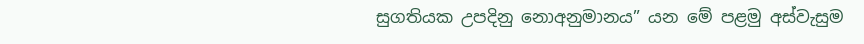සුගතියක උපදිනු නොඅනුමානය” යන මේ පළමු අස්වැසුම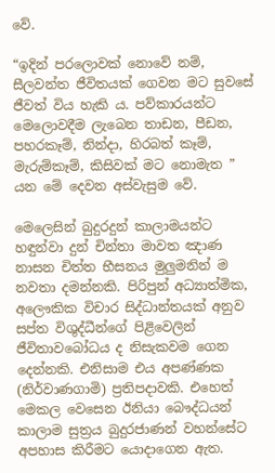වේ.

“ඉදින් පරලොවක් නොවේ නම්, සීලවන්ත ජීවිතයක් ගෙවන මට සුවසේ ජීවත් විය හැකි ය. පව්කාරයන්ට මෙලොවදීම ලැබෙන තාඩන, පීඩන, පහරකෑම්, නින්දා, හිරබත් කෑම්, මැරුම්කෑම්, කිසිවක් මට නොමැත ” යන මේ දෙවන අස්වැසුම වේ.

මෙලෙසින් බුදුරදුන් කාලාමයන්ට හඳුන්වා දුන් චින්තා මාවත ඤාණ නාසන චිත්ත භීසනය මුලුමනින් ම නවතා දමන්නකි. පිරිපුන් අධ්‍යාත්මික, අලෞකික විචාර සිද්ධාන්තයක් අනුව සප්ත විශුද්ධීන්ගේ පිළිවෙලින් ජීවිතාවබෝධය ද නිසැකවම ගෙන දෙන්නකි. එනිසාම එය අපණ්ණක (නිර්වාණගාමි) ප්‍රතිපදාවකි. එහෙත් මෙකල වෙසෙන ඊනියා බෞද්ධයන් කාලාම සුත්‍රය බුදුරජාණන් වහන්සේට අපහාස කිරීමට යොදාගෙන ඇත.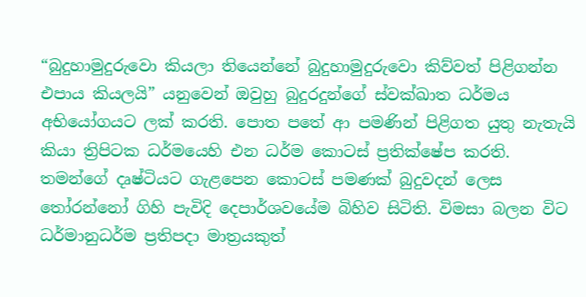“බුදුහාමුදුරුවො කියලා තියෙන්නේ බුදුහාමුදුරුවො කිව්වත් පිළිගන්න එපාය කියලයි” යනුවෙන් ඔවුහු බුදුරදුන්ගේ ස්වක්ඛාත ධර්මය අභියෝගයට ලක් කරති. පොත පතේ ආ පමණින් පිළිගත යුතු නැතැයි කියා ත්‍රිපිටක ධර්මයෙහි එන ධර්ම කොටස් ප්‍රතික්ෂේප කරති. තමන්ගේ දෘෂ්ටියට ගැළපෙන කොටස් පමණක් බුදුවදන් ලෙස තෝරන්නෝ ගිහි පැවිදි දෙපාර්ශවයේම බිහිව සිටිති. විමසා බලන විට ධර්මානුධර්ම ප්‍රතිපදා මාත්‍රයකුත්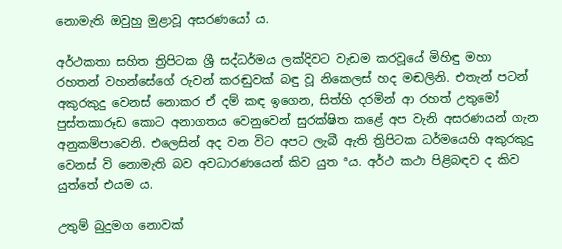නොමැති ඔවුහු මුළාවූ අසරණයෝ ය.

අර්ථකතා සහිත ත්‍රිපිටක ශ්‍රී සද්ධර්මය ලක්දිවට වැඩම කරවූයේ මිහිඳු මහා රහතන් වහන්සේගේ රුවන් කරඬුවක් බඳු වූ නිකෙලස් හද මඬලිනි. එතැන් පටන් අකුරකුදු වෙනස් නොකර ඒ දම් කඳ ඉගෙන, සිත්හි දරමින් ආ රහත් උතුමෝ පුස්තකාරූඩ කොට අනාගතය වෙනුවෙන් සුරක්ෂිත කළේ අප වැනි අසරණයන් ගැන අනුකම්පාවෙනි. එලෙසින් අද වන විට අපට ලැබී ඇති ත්‍රිපිටක ධර්මයෙහි අකුරකුදු වෙනස් වි නොමැති බව අවධාරණයෙන් කිව යුත ªය. අර්ථ කථා පිළිබඳව ද කිව යුත්තේ එයම ය.

උතුම් බුදුමග නොවක්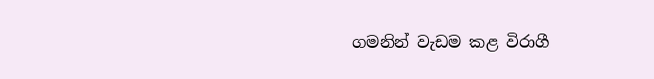ගමනින් වැඩම කළ විරාගී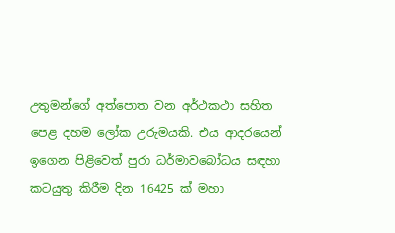උතුමන්ගේ අත්පොත වන අර්ථකථා සහිත පෙළ දහම ලෝක උරුමයකි. එය ආදරයෙන් ඉගෙන පිළිවෙත් පුරා ධර්මාවබෝධය සඳහා කටයුතු කිරීම දින 16425 ක් මහා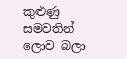කුළුණු සමවතින් ලොව බලා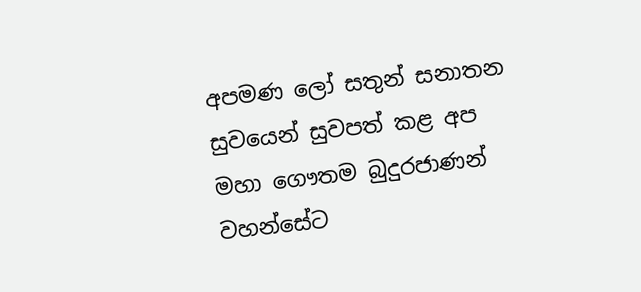අපමණ ලෝ සතුන් සනාතන සුවයෙන් සුවපත් කළ අප මහා ගෞතම බුදුරජාණන් වහන්සේට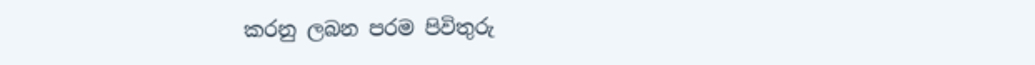කරනු ලබන පරම පිවිතුරු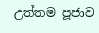උත්තම පූජාව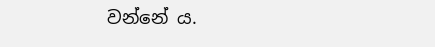වන්නේ ය.